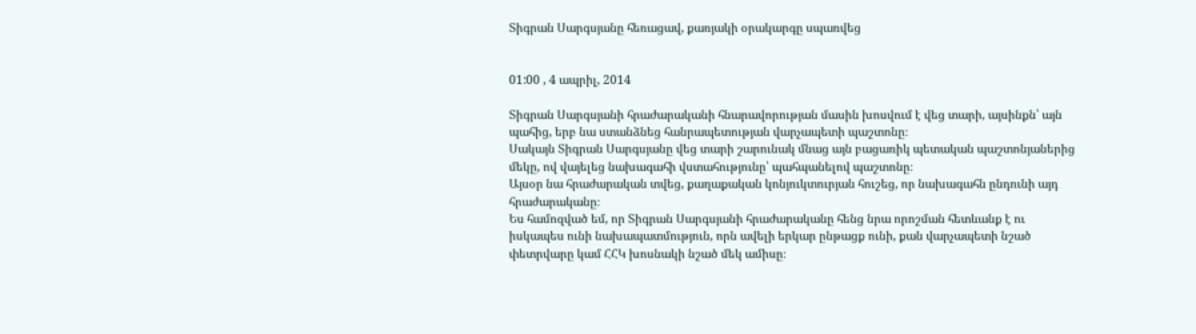Տիգրան Սարգսյանը հեռացավ, քառյակի օրակարգը սպառվեց


01:00 , 4 ապրիլ, 2014

Տիգրան Սարգսյանի հրաժարականի հնարավորության մասին խոսվում է վեց տարի, այսինքն՝ այն պահից, երբ նա ստանձնեց հանրապետության վարչապետի պաշտոնը։
Սակայն Տիգրան Սարգսյանը վեց տարի շարունակ մնաց այն բացառիկ պետական պաշտոնյաներից մեկը, ով վայելեց նախագահի վստահությունը՝ պահպանելով պաշտոնը։
Այսօր նա հրաժարական տվեց, քաղաքական կոնյուկտուրյան հուշեց, որ նախագահն ընդունի այդ հրաժարականը։
Ես համոզված եմ, որ Տիգրան Սարգսյանի հրաժարականը հենց նրա որոշման հետևանք է ու իսկապես ունի նախապատմություն, որն ավելի երկար ընթացք ունի, քան վարչապետի նշած փետրվարը կամ ՀՀԿ խոսնակի նշած մեկ ամիսը։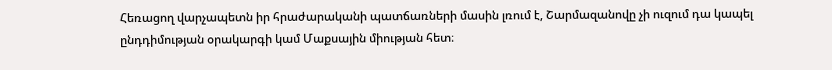Հեռացող վարչապետն իր հրաժարականի պատճառների մասին լռում է, Շարմազանովը չի ուզում դա կապել ընդդիմության օրակարգի կամ Մաքսային միության հետ։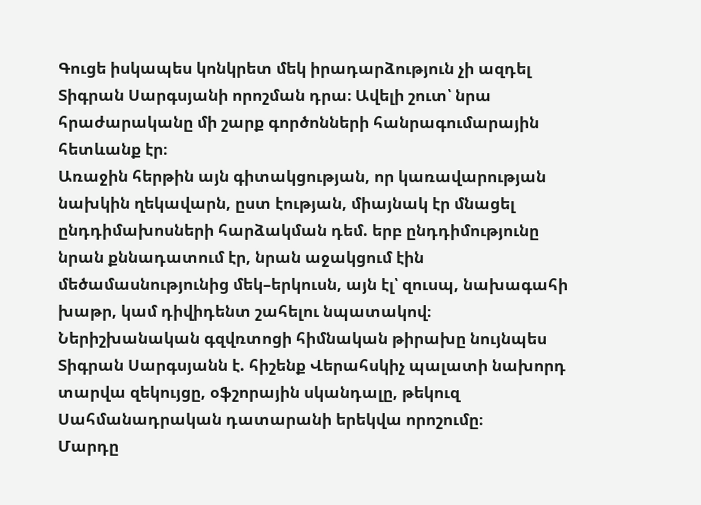Գուցե իսկապես կոնկրետ մեկ իրադարձություն չի ազդել Տիգրան Սարգսյանի որոշման դրա։ Ավելի շուտ՝ նրա հրաժարականը մի շարք գործոնների հանրագումարային հետևանք էր։
Առաջին հերթին այն գիտակցության, որ կառավարության նախկին ղեկավարն, ըստ էության, միայնակ էր մնացել ընդդիմախոսների հարձակման դեմ. երբ ընդդիմությունը նրան քննադատում էր, նրան աջակցում էին մեծամասնությունից մեկ–երկուսն, այն էլ՝ զուսպ, նախագահի խաթր, կամ դիվիդենտ շահելու նպատակով։
Ներիշխանական գզվռտոցի հիմնական թիրախը նույնպես Տիգրան Սարգսյանն է. հիշենք Վերահսկիչ պալատի նախորդ տարվա զեկույցը, օֆշորային սկանդալը, թեկուզ Սահմանադրական դատարանի երեկվա որոշումը։
Մարդը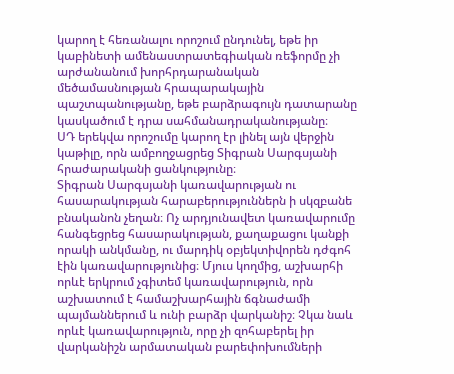կարող է հեռանալու որոշում ընդունել, եթե իր կաբինետի ամենաստրատեգիական ռեֆորմը չի արժանանում խորհրդարանական մեծամասնության հրապարակային պաշտպանությանը, եթե բարձրագույն դատարանը կասկածում է դրա սահմանադրականությանը։
ՍԴ երեկվա որոշումը կարող էր լինել այն վերջին կաթիլը, որն ամբողջացրեց Տիգրան Սարգսյանի հրաժարականի ցանկությունը։
Տիգրան Սարգսյանի կառավարության ու հասարակության հարաբերություններն ի սկզբանե բնականոն չեղան։ Ոչ արդյունավետ կառավարումը հանգեցրեց հասարակության, քաղաքացու կանքի որակի անկմանը, ու մարդիկ օբյեկտիվորեն դժգոհ էին կառավարությունից։ Մյուս կողմից, աշխարհի որևէ երկրում չգիտեմ կառավարություն, որն աշխատում է համաշխարհային ճգնաժամի պայմաններում և ունի բարձր վարկանիշ։ Չկա նաև որևէ կառավարություն, որը չի զոհաբերել իր վարկանիշն արմատական բարեփոխումների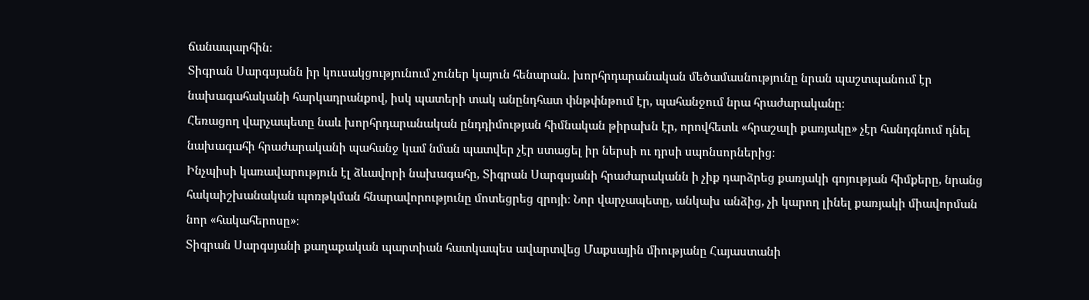ճանապարհին։
Տիգրան Սարգսյանն իր կուսակցությունում չուներ կայուն հենարան. խորհրդարանական մեծամասնությունը նրան պաշտպանում էր նախագահականի հարկադրանքով, իսկ պատերի տակ անընդհատ փնթփնթում էր, պահանջում նրա հրաժարականը։
Հեռացող վարչապետը նաև խորհրդարանական ընդդիմության հիմնական թիրախն էր, որովհետև «հրաշալի քառյակը» չէր հանդգնում դնել նախագահի հրաժարականի պահանջ կամ նման պատվեր չէր ստացել իր ներսի ու դրսի սպոնսորներից։
Ինչպիսի կառավարություն էլ ձևավորի նախագահը, Տիգրան Սարգսյանի հրաժարականն ի չիք դարձրեց քառյակի գոյության հիմքերը, նրանց հակաիշխանական պոռթկման հնարավորությունը մոտեցրեց զրոյի։ Նոր վարչապետը, անկախ անձից, չի կարող լինել քառյակի միավորման նոր «հակահերոսը»։
Տիգրան Սարգսյանի քաղաքական պարտիան հատկապես ավարտվեց Մաքսային միությանը Հայաստանի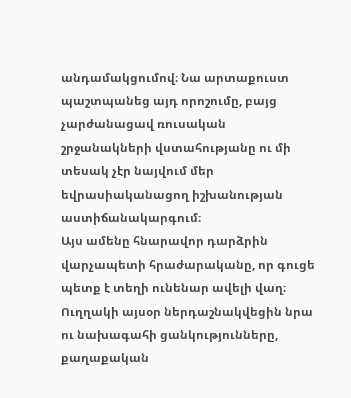անդամակցումով։ Նա արտաքուստ պաշտպանեց այդ որոշումը, բայց չարժանացավ ռուսական շրջանակների վստահությանը ու մի տեսակ չէր նայվում մեր եվրասիականացող իշխանության աստիճանակարգում։
Այս ամենը հնարավոր դարձրին վարչապետի հրաժարականը, որ գուցե պետք է տեղի ունենար ավելի վաղ։ Ուղղակի այսօր ներդաշնակվեցին նրա ու նախագահի ցանկությունները, քաղաքական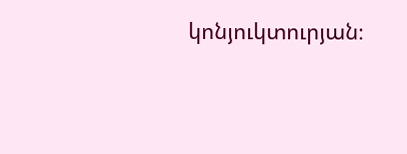կոնյուկտուրյան։